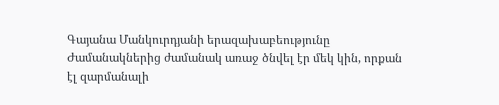Գայանա Մանկուրդյանի երազախաբեությունը
Ժամանակներից ժամանակ առաջ ծնվել էր մեկ կին, որքան էլ զարմանալի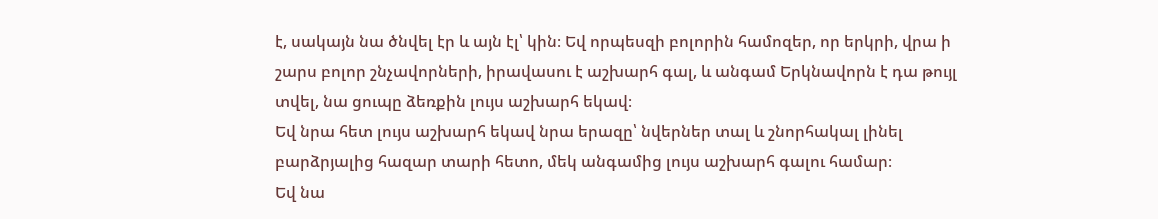է, սակայն նա ծնվել էր և այն էլ՝ կին։ Եվ որպեսզի բոլորին համոզեր, որ երկրի, վրա ի շարս բոլոր շնչավորների, իրավասու է աշխարհ գալ, և անգամ Երկնավորն է դա թույլ տվել, նա ցուպը ձեռքին լույս աշխարհ եկավ։
Եվ նրա հետ լույս աշխարհ եկավ նրա երազը՝ նվերներ տալ և շնորհակալ լինել բարձրյալից հազար տարի հետո, մեկ անգամից լույս աշխարհ գալու համար։
Եվ նա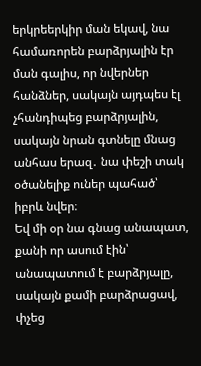երկրեերկիր ման եկավ, նա համառորեն բարձրյալին էր ման գալիս, որ նվերներ հանձներ, սակայն այդպես էլ չհանդիպեց բարձրյալին, սակայն նրան գտնելը մնաց անհաս երազ․ նա փեշի տակ օծանելիք ուներ պահած՝ իբրև նվեր։
Եվ մի օր նա գնաց անապատ, քանի որ ասում էին՝ անապատում է բարձրյալը, սակայն քամի բարձրացավ, փչեց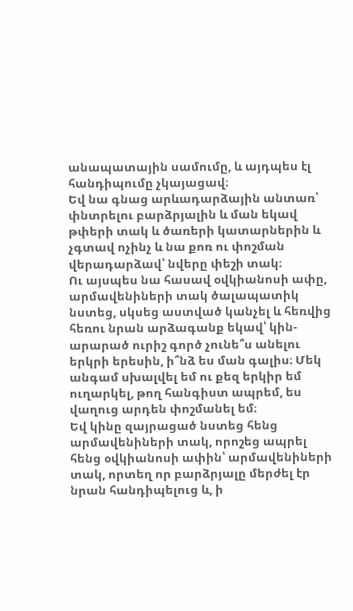անապատային սամումը, և այդպես էլ հանդիպումը չկայացավ։
Եվ նա գնաց արևադարձային անտառ՝ փնտրելու բարձրյալին և ման եկավ թփերի տակ և ծառերի կատարներին և չգտավ ոչինչ և նա քոռ ու փոշման վերադարձավ՝ նվերը փեշի տակ։
Ու այսպես նա հասավ օվկիանոսի ափը, արմավենիների տակ ծալապատիկ նստեց, սկսեց աստված կանչել և հեռվից հեռու նրան արձագանք եկավ՝ կին-արարած ուրիշ գործ չունե՞ս անելու երկրի երեսին, ի՞նձ ես ման գալիս։ Մեկ անգամ սխալվել եմ ու քեզ երկիր եմ ուղարկել, թող հանգիստ ապրեմ, ես վաղուց արդեն փոշմանել եմ։
Եվ կինը զայրացած նստեց հենց արմավենիների տակ, որոշեց ապրել հենց օվկիանոսի ափին՝ արմավենիների տակ, որտեղ որ բարձրյալը մերժել էր նրան հանդիպելուց և, ի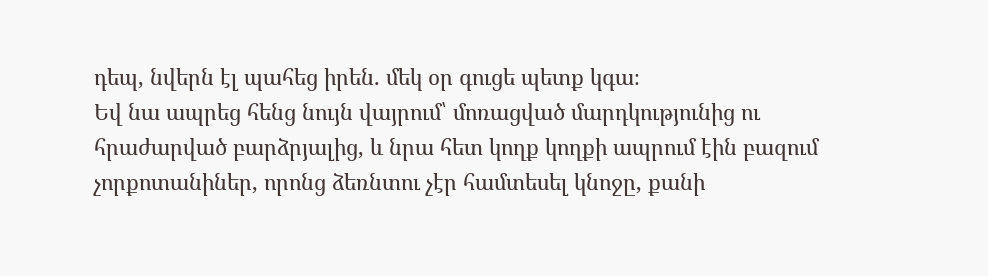դեպ, նվերն էլ պահեց իրեն․ մեկ օր գուցե պետք կգա։
Եվ նա ապրեց հենց նույն վայրում՝ մոռացված մարդկությունից ու հրաժարված բարձրյալից, և նրա հետ կողք կողքի ապրում էին բազում չորքոտանիներ, որոնց ձեռնտու չէր համտեսել կնոջը, քանի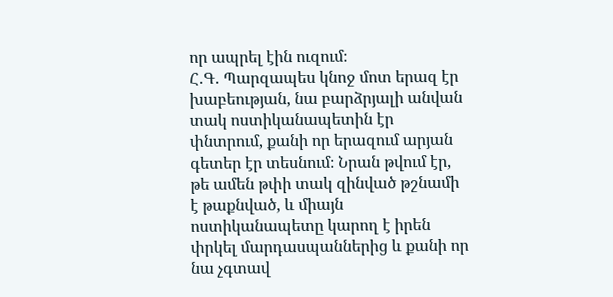որ ապրել էին ուզում։
Հ․Գ․ Պարզապես կնոջ մոտ երազ էր խաբեության, նա բարձրյալի անվան տակ ոստիկանապետին էր փնտրում, քանի որ երազում արյան գետեր էր տեսնում։ Նրան թվում էր, թե ամեն թփի տակ զինված թշնամի է թաքնված, և միայն ոստիկանապետը կարող է իրեն փրկել մարդասպաններից և քանի որ նա չգտավ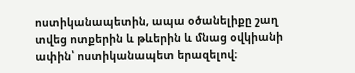ոստիկանապետին, ապա օծանելիքը շաղ տվեց ոտքերին և թևերին և մնաց օվկիանի ափին՝ ոստիկանապետ երազելով։